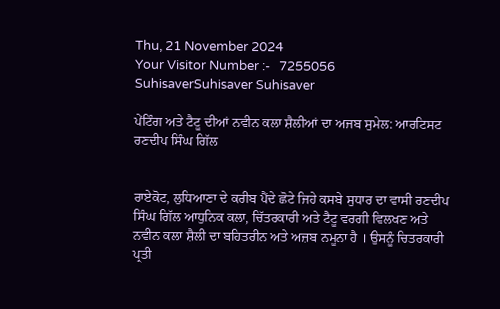Thu, 21 November 2024
Your Visitor Number :-   7255056
SuhisaverSuhisaver Suhisaver

ਪੇਂਟਿੰਗ ਅਤੇ ਟੈਟੂ ਦੀਆਂ ਨਵੀਨ ਕਲਾ ਸ਼ੈਲੀਆਂ ਦਾ ਅਜਬ ਸੁਮੇਲ: ਆਰਟਿਸਟ ਰਣਦੀਪ ਸਿੰਘ ਗਿੱਲ


ਰਾਏਕੋਟ, ਲੁਧਿਆਣਾ ਦੇ ਕਰੀਬ ਪੈਂਦੇ ਛੋਟੇ ਜਿਹੇ ਕਸਬੇ ਸੁਧਾਰ ਦਾ ਵਾਸੀ ਰਣਦੀਪ ਸਿੰਘ ਗਿੱਲ ਆਧੁਨਿਕ ਕਲਾ, ਚਿੱਤਰਕਾਰੀ ਅਤੇ ਟੈਟੂ ਵਰਗੀ ਵਿਲਖਣ ਅਤੇ ਨਵੀਨ ਕਲਾ ਸ਼ੈਲੀ ਦਾ ਬਹਿਤਰੀਨ ਅਤੇ ਅਜ਼ਬ ਨਮੂਨਾ ਹੈ । ਉਸਨੂੰ ਚਿਤਰਕਾਰੀ ਪ੍ਰਤੀ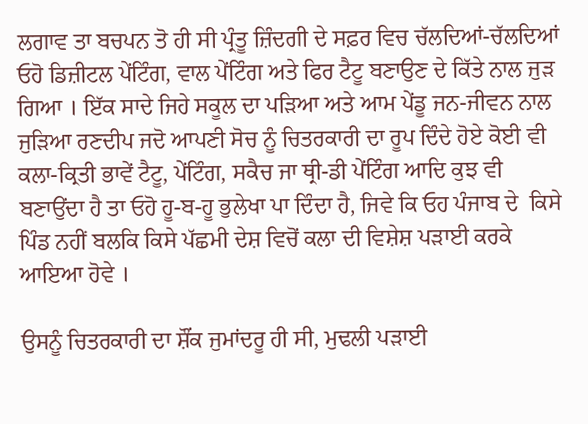ਲਗਾਵ ਤਾ ਬਚਪਨ ਤੋ ਹੀ ਸੀ ਪ੍ਰੰਤੂ ਜ਼ਿੰਦਗੀ ਦੇ ਸਫ਼ਰ ਵਿਚ ਚੱਲਦਿਆਂ-ਚੱਲਦਿਆਂ ਓਹੋ ਡਿਜ਼ੀਟਲ ਪੇਂਟਿੰਗ, ਵਾਲ ਪੇਂਟਿੰਗ ਅਤੇ ਫਿਰ ਟੈਟੂ ਬਣਾਉਣ ਦੇ ਕਿੱਤੇ ਨਾਲ ਜੁੜ ਗਿਆ । ਇੱਕ ਸਾਦੇ ਜਿਹੇ ਸਕੂਲ ਦਾ ਪੜਿਆ ਅਤੇ ਆਮ ਪੇਂਡੂ ਜਨ-ਜੀਵਨ ਨਾਲ ਜੁੜਿਆ ਰਣਦੀਪ ਜਦੋ ਆਪਣੀ ਸੋਚ ਨੂੰ ਚਿਤਰਕਾਰੀ ਦਾ ਰੂਪ ਦਿੰਦੇ ਹੋਏ ਕੋਈ ਵੀ ਕਲਾ-ਕ੍ਰਿਤੀ ਭਾਵੇਂ ਟੈਟੂ, ਪੇਂਟਿੰਗ, ਸਕੈਚ ਜਾ ਥ੍ਰੀ-ਡੀ ਪੇਂਟਿੰਗ ਆਦਿ ਕੁਝ ਵੀ ਬਣਾਉਂਦਾ ਹੈ ਤਾ ਓਹੋ ਹੂ-ਬ-ਹੂ ਭੁਲੇਖਾ ਪਾ ਦਿੰਦਾ ਹੈ, ਜਿਵੇ ਕਿ ਓਹ ਪੰਜਾਬ ਦੇ  ਕਿਸੇ ਪਿੰਡ ਨਹੀਂ ਬਲਕਿ ਕਿਸੇ ਪੱਛਮੀ ਦੇਸ਼ ਵਿਚੋਂ ਕਲਾ ਦੀ ਵਿਸ਼ੇਸ਼ ਪੜਾਈ ਕਰਕੇ ਆਇਆ ਹੋਵੇ ।

ਉਸਨੂੰ ਚਿਤਰਕਾਰੀ ਦਾ ਸ਼ੌਂਕ ਜੁਮਾਂਦਰੂ ਹੀ ਸੀ, ਮੁਢਲੀ ਪੜਾਈ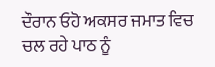ਦੌਰਾਨ ਓਹੋ ਅਕਸਰ ਜਮਾਤ ਵਿਚ ਚਲ ਰਹੇ ਪਾਠ ਨੂੰ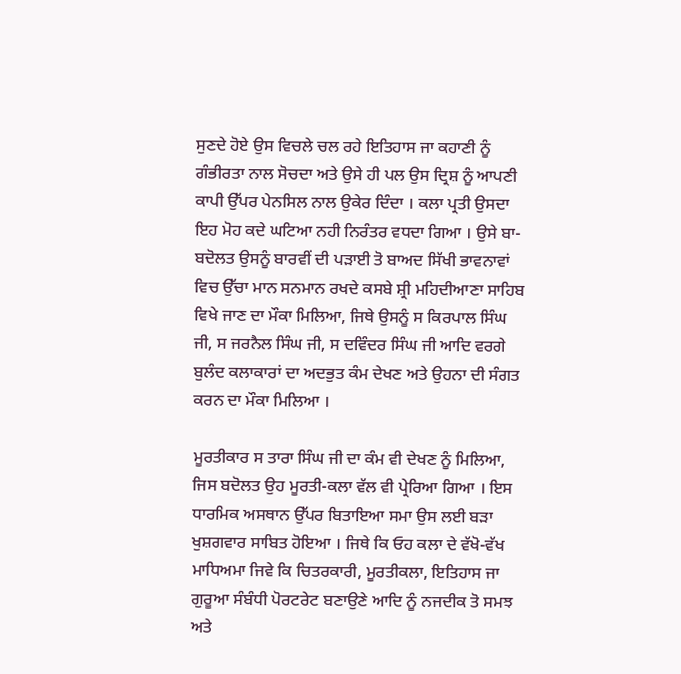ਸੁਣਦੇ ਹੋਏ ਉਸ ਵਿਚਲੇ ਚਲ ਰਹੇ ਇਤਿਹਾਸ ਜਾ ਕਹਾਣੀ ਨੂੰ ਗੰਭੀਰਤਾ ਨਾਲ ਸੋਚਦਾ ਅਤੇ ਉਸੇ ਹੀ ਪਲ ਉਸ ਦ੍ਰਿਸ਼ ਨੂੰ ਆਪਣੀ ਕਾਪੀ ਉੱਪਰ ਪੇਨਸਿਲ ਨਾਲ ਉਕੇਰ ਦਿੰਦਾ । ਕਲਾ ਪ੍ਰਤੀ ਉਸਦਾ ਇਹ ਮੋਹ ਕਦੇ ਘਟਿਆ ਨਹੀ ਨਿਰੰਤਰ ਵਧਦਾ ਗਿਆ । ਉਸੇ ਬਾ-ਬਦੋਲਤ ਉਸਨੂੰ ਬਾਰਵੀਂ ਦੀ ਪੜਾਈ ਤੋ ਬਾਅਦ ਸਿੱਖੀ ਭਾਵਨਾਵਾਂ ਵਿਚ ਉੱਚਾ ਮਾਨ ਸਨਮਾਨ ਰਖਦੇ ਕਸਬੇ ਸ਼੍ਰੀ ਮਹਿਦੀਆਣਾ ਸਾਹਿਬ ਵਿਖੇ ਜਾਣ ਦਾ ਮੌਕਾ ਮਿਲਿਆ, ਜਿਥੇ ਉਸਨੂੰ ਸ ਕਿਰਪਾਲ ਸਿੰਘ ਜੀ, ਸ ਜਰਨੈਲ ਸਿੰਘ ਜੀ, ਸ ਦਵਿੰਦਰ ਸਿੰਘ ਜੀ ਆਦਿ ਵਰਗੇ ਬੁਲੰਦ ਕਲਾਕਾਰਾਂ ਦਾ ਅਦਭੁਤ ਕੰਮ ਦੇਖਣ ਅਤੇ ਉਹਨਾ ਦੀ ਸੰਗਤ ਕਰਨ ਦਾ ਮੌਕਾ ਮਿਲਿਆ ।

ਮੂਰਤੀਕਾਰ ਸ ਤਾਰਾ ਸਿੰਘ ਜੀ ਦਾ ਕੰਮ ਵੀ ਦੇਖਣ ਨੂੰ ਮਿਲਿਆ, ਜਿਸ ਬਦੋਲਤ ਉਹ ਮੂਰਤੀ-ਕਲਾ ਵੱਲ ਵੀ ਪ੍ਰੇਰਿਆ ਗਿਆ । ਇਸ ਧਾਰਮਿਕ ਅਸਥਾਨ ਉੱਪਰ ਬਿਤਾਇਆ ਸਮਾ ਉਸ ਲਈ ਬੜਾ ਖੁਸ਼ਗਵਾਰ ਸਾਬਿਤ ਹੋਇਆ । ਜਿਥੇ ਕਿ ਓਹ ਕਲਾ ਦੇ ਵੱਖੋ-ਵੱਖ ਮਾਧਿਅਮਾ ਜਿਵੇ ਕਿ ਚਿਤਰਕਾਰੀ, ਮੂਰਤੀਕਲਾ, ਇਤਿਹਾਸ ਜਾ ਗੁਰੂਆ ਸੰਬੰਧੀ ਪੋਰਟਰੇਟ ਬਣਾਉਣੇ ਆਦਿ ਨੂੰ ਨਜਦੀਕ ਤੋ ਸਮਝ ਅਤੇ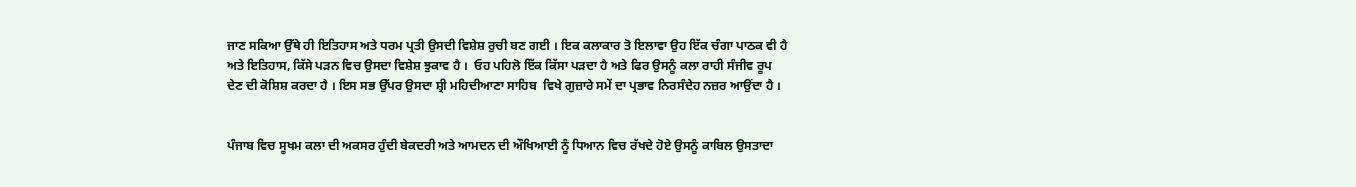ਜਾਣ ਸਕਿਆ ਉੱਥੇ ਹੀ ਇਤਿਹਾਸ ਅਤੇ ਧਰਮ ਪ੍ਰਤੀ ਉਸਦੀ ਵਿਸ਼ੇਸ਼ ਰੁਚੀ ਬਣ ਗਈ । ਇਕ ਕਲਾਕਾਰ ਤੋ ਇਲਾਵਾ ਉਹ ਇੱਕ ਚੰਗਾ ਪਾਠਕ ਵੀ ਹੈ ਅਤੇ ਇਤਿਹਾਸ, ਕਿੱਸੇ ਪੜਨ ਵਿਚ ਉਸਦਾ ਵਿਸ਼ੇਸ਼ ਝੁਕਾਵ ਹੈ ।  ਓਹ ਪਹਿਲੋ ਇੱਕ ਕਿੱਸਾ ਪੜਦਾ ਹੈ ਅਤੇ ਫਿਰ ਉਸਨੂੰ ਕਲਾ ਰਾਹੀ ਸੰਜੀਵ ਰੂਪ ਦੇਣ ਦੀ ਕੋਸ਼ਿਸ਼ ਕਰਦਾ ਹੈ । ਇਸ ਸਭ ਉੱਪਰ ਉਸਦਾ ਸ਼੍ਰੀ ਮਹਿਦੀਆਣਾ ਸਾਹਿਬ  ਵਿਖੇ ਗੁਜ਼ਾਰੇ ਸਮੇਂ ਦਾ ਪ੍ਰਭਾਵ ਨਿਰਸੰਦੇਹ ਨਜ਼ਰ ਆਉਂਦਾ ਹੈ ।


ਪੰਜਾਬ ਵਿਚ ਸੂਖਮ ਕਲਾ ਦੀ ਅਕਸਰ ਹੁੰਦੀ ਬੇਕਦਰੀ ਅਤੇ ਆਮਦਨ ਦੀ ਔਖਿਆਈ ਨੂੰ ਧਿਆਨ ਵਿਚ ਰੱਖਦੇ ਹੋਏ ਉਸਨੂੰ ਕਾਬਿਲ ਉਸਤਾਦਾ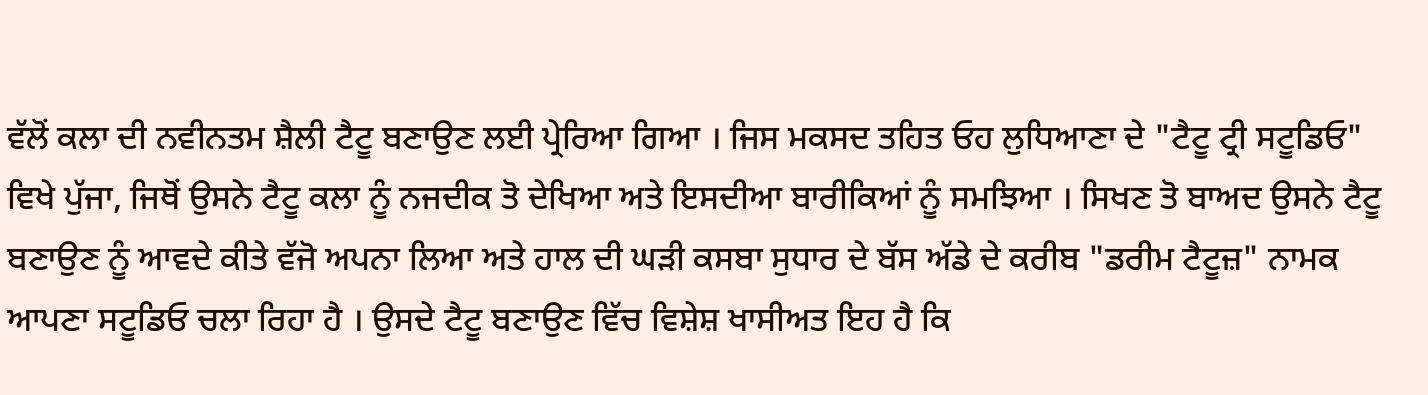ਵੱਲੋਂ ਕਲਾ ਦੀ ਨਵੀਨਤਮ ਸ਼ੈਲੀ ਟੈਟੂ ਬਣਾਉਣ ਲਈ ਪ੍ਰੇਰਿਆ ਗਿਆ । ਜਿਸ ਮਕਸਦ ਤਹਿਤ ਓਹ ਲੁਧਿਆਣਾ ਦੇ "ਟੈਟੂ ਟ੍ਰੀ ਸਟੂਡਿਓ" ਵਿਖੇ ਪੁੱਜਾ, ਜਿਥੋਂ ਉਸਨੇ ਟੈਟੂ ਕਲਾ ਨੂੰ ਨਜਦੀਕ ਤੋ ਦੇਖਿਆ ਅਤੇ ਇਸਦੀਆ ਬਾਰੀਕਿਆਂ ਨੂੰ ਸਮਝਿਆ । ਸਿਖਣ ਤੋ ਬਾਅਦ ਉਸਨੇ ਟੈਟੂ ਬਣਾਉਣ ਨੂੰ ਆਵਦੇ ਕੀਤੇ ਵੱਜੋ ਅਪਨਾ ਲਿਆ ਅਤੇ ਹਾਲ ਦੀ ਘੜੀ ਕਸਬਾ ਸੁਧਾਰ ਦੇ ਬੱਸ ਅੱਡੇ ਦੇ ਕਰੀਬ "ਡਰੀਮ ਟੈਟੂਜ਼" ਨਾਮਕ ਆਪਣਾ ਸਟੂਡਿਓ ਚਲਾ ਰਿਹਾ ਹੈ । ਉਸਦੇ ਟੈਟੂ ਬਣਾਉਣ ਵਿੱਚ ਵਿਸ਼ੇਸ਼ ਖਾਸੀਅਤ ਇਹ ਹੈ ਕਿ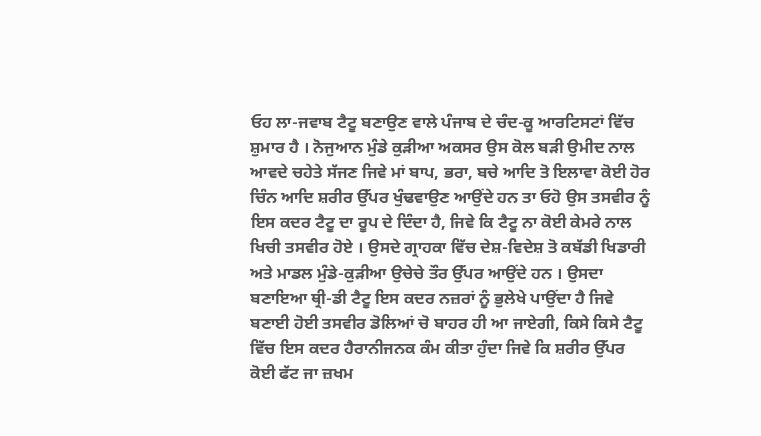ਓਹ ਲਾ-ਜਵਾਬ ਟੈਟੂ ਬਣਾਉਣ ਵਾਲੇ ਪੰਜਾਬ ਦੇ ਚੰਦ-ਕੂ ਆਰਟਿਸਟਾਂ ਵਿੱਚ ਸ਼ੁਮਾਰ ਹੈ । ਨੋਜੁਆਨ ਮੁੰਡੇ ਕੁੜੀਆ ਅਕਸਰ ਉਸ ਕੋਲ ਬੜੀ ਉਮੀਦ ਨਾਲ ਆਵਦੇ ਚਹੇਤੇ ਸੱਜਣ ਜਿਵੇ ਮਾਂ ਬਾਪ, ਭਰਾ, ਬਚੇ ਆਦਿ ਤੋ ਇਲਾਵਾ ਕੋਈ ਹੋਰ ਚਿੰਨ ਆਦਿ ਸ਼ਰੀਰ ਉੱਪਰ ਖੁੰਢਵਾਉਣ ਆਉਂਦੇ ਹਨ ਤਾ ਓਹੋ ਉਸ ਤਸਵੀਰ ਨੂੰ ਇਸ ਕਦਰ ਟੈਟੂ ਦਾ ਰੂਪ ਦੇ ਦਿੰਦਾ ਹੈ, ਜਿਵੇ ਕਿ ਟੈਟੂ ਨਾ ਕੋਈ ਕੇਮਰੇ ਨਾਲ ਖਿਚੀ ਤਸਵੀਰ ਹੋਏ । ਉਸਦੇ ਗ੍ਰਾਹਕਾ ਵਿੱਚ ਦੇਸ਼-ਵਿਦੇਸ਼ ਤੋ ਕਬੱਡੀ ਖਿਡਾਰੀ ਅਤੇ ਮਾਡਲ ਮੁੰਡੇ-ਕੁੜੀਆ ਉਚੇਚੇ ਤੌਰ ਉੱਪਰ ਆਉਂਦੇ ਹਨ । ਉਸਦਾ ਬਣਾਇਆ ਥ੍ਰੀ-ਡੀ ਟੈਟੂ ਇਸ ਕਦਰ ਨਜ਼ਰਾਂ ਨੂੰ ਭੁਲੇਖੇ ਪਾਉਂਦਾ ਹੈ ਜਿਵੇ ਬਣਾਈ ਹੋਈ ਤਸਵੀਰ ਡੋਲਿਆਂ ਚੋ ਬਾਹਰ ਹੀ ਆ ਜਾਏਗੀ, ਕਿਸੇ ਕਿਸੇ ਟੈਟੂ ਵਿੱਚ ਇਸ ਕਦਰ ਹੈਰਾਨੀਜਨਕ ਕੰਮ ਕੀਤਾ ਹੁੰਦਾ ਜਿਵੇ ਕਿ ਸ਼ਰੀਰ ਉੱਪਰ ਕੋਈ ਫੱਟ ਜਾ ਜ਼ਖਮ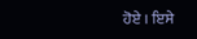ਹੋਏ । ਇਸੇ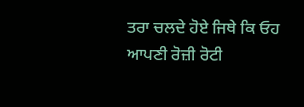ਤਰਾ ਚਲਦੇ ਹੋਏ ਜਿਥੇ ਕਿ ਓਹ ਆਪਣੀ ਰੋਜ਼ੀ ਰੋਟੀ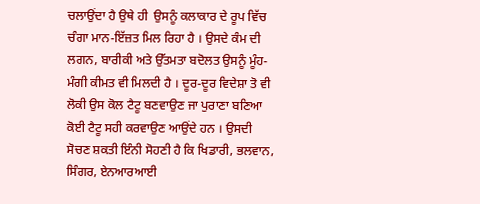ਚਲਾਉਂਦਾ ਹੈ ਉਥੇ ਹੀ  ਉਸਨੂੰ ਕਲਾਕਾਰ ਦੇ ਰੂਪ ਵਿੱਚ ਚੰਗਾ ਮਾਨ-ਇੱਜ਼ਤ ਮਿਲ ਰਿਹਾ ਹੈ । ਉਸਦੇ ਕੰਮ ਦੀ ਲਗਨ, ਬਾਰੀਕੀ ਅਤੇ ਉੱਤਮਤਾ ਬਦੋਲਤ ਉਸਨੂੰ ਮੂੰਹ-ਮੰਗੀ ਕੀਮਤ ਵੀ ਮਿਲਦੀ ਹੈ । ਦੂਰ-ਦੂਰ ਵਿਦੇਸ਼ਾ ਤੋ ਵੀ ਲੋਕੀ ਉਸ ਕੋਲ ਟੈਟੂ ਬਣਵਾਉਣ ਜਾ ਪੁਰਾਣਾ ਬਣਿਆ ਕੋਈ ਟੈਟੂ ਸਹੀ ਕਰਵਾਉਣ ਆਉਂਦੇ ਹਨ । ਉਸਦੀ ਸੋਚਣ ਸ਼ਕਤੀ ਇੰਨੀ ਸੋਹਣੀ ਹੈ ਕਿ ਖਿਡਾਰੀ, ਭਲਵਾਨ, ਸਿੰਗਰ, ਏਨਆਰਆਈ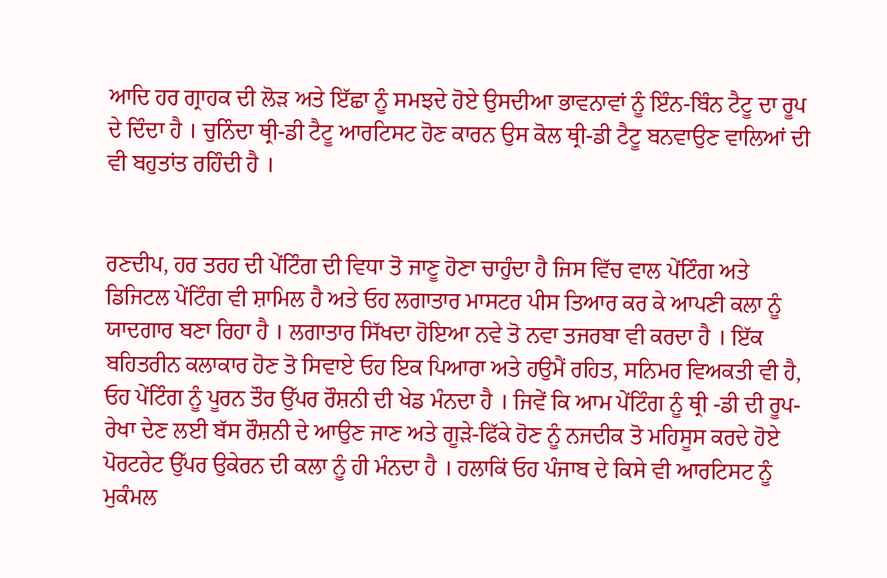ਆਦਿ ਹਰ ਗ੍ਰਾਹਕ ਦੀ ਲੋੜ ਅਤੇ ਇੱਛਾ ਨੂੰ ਸਮਝਦੇ ਹੋਏ ਉਸਦੀਆ ਭਾਵਨਾਵਾਂ ਨੂੰ ਇੰਨ-ਬਿੰਨ ਟੈਟੂ ਦਾ ਰੂਪ ਦੇ ਦਿੰਦਾ ਹੈ । ਚੁਨਿੰਦਾ ਥ੍ਰੀ-ਡੀ ਟੈਟੂ ਆਰਟਿਸਟ ਹੋਣ ਕਾਰਨ ਉਸ ਕੋਲ ਥ੍ਰੀ-ਡੀ ਟੈਟੂ ਬਨਵਾਉਣ ਵਾਲਿਆਂ ਦੀ ਵੀ ਬਹੁਤਾਂਤ ਰਹਿੰਦੀ ਹੈ ।


ਰਣਦੀਪ, ਹਰ ਤਰਹ ਦੀ ਪੇਂਟਿੰਗ ਦੀ ਵਿਧਾ ਤੋ ਜਾਣੂ ਹੋਣਾ ਚਾਹੁੰਦਾ ਹੈ ਜਿਸ ਵਿੱਚ ਵਾਲ ਪੇਂਟਿੰਗ ਅਤੇ ਡਿਜਿਟਲ ਪੇਂਟਿੰਗ ਵੀ ਸ਼ਾਮਿਲ ਹੈ ਅਤੇ ਓਹ ਲਗਾਤਾਰ ਮਾਸਟਰ ਪੀਸ ਤਿਆਰ ਕਰ ਕੇ ਆਪਣੀ ਕਲਾ ਨੂੰ ਯਾਦਗਾਰ ਬਣਾ ਰਿਹਾ ਹੈ । ਲਗਾਤਾਰ ਸਿੱਖਦਾ ਹੋਇਆ ਨਵੇ ਤੋ ਨਵਾ ਤਜਰਬਾ ਵੀ ਕਰਦਾ ਹੈ । ਇੱਕ ਬਹਿਤਰੀਨ ਕਲਾਕਾਰ ਹੋਣ ਤੋ ਸਿਵਾਏ ਓਹ ਇਕ ਪਿਆਰਾ ਅਤੇ ਹਉਮੈਂ ਰਹਿਤ, ਸਨਿਮਰ ਵਿਅਕਤੀ ਵੀ ਹੈ, ਓਹ ਪੇਂਟਿੰਗ ਨੂੰ ਪੂਰਨ ਤੌਰ ਉੱਪਰ ਰੌਸ਼ਨੀ ਦੀ ਖੇਡ ਮੰਨਦਾ ਹੈ । ਜਿਵੇਂ ਕਿ ਆਮ ਪੇਂਟਿੰਗ ਨੂੰ ਥ੍ਰੀ -ਡੀ ਦੀ ਰੂਪ-ਰੇਖਾ ਦੇਣ ਲਈ ਬੱਸ ਰੌਸ਼ਨੀ ਦੇ ਆਉਣ ਜਾਣ ਅਤੇ ਗੂੜੇ-ਫਿੱਕੇ ਹੋਣ ਨੂੰ ਨਜਦੀਕ ਤੋ ਮਹਿਸੂਸ ਕਰਦੇ ਹੋਏ ਪੋਰਟਰੇਟ ਉੱਪਰ ਉਕੇਰਨ ਦੀ ਕਲਾ ਨੂੰ ਹੀ ਮੰਨਦਾ ਹੈ । ਹਲਾਕਿਂ ਓਹ ਪੰਜਾਬ ਦੇ ਕਿਸੇ ਵੀ ਆਰਟਿਸਟ ਨੂੰ ਮੁਕੰਮਲ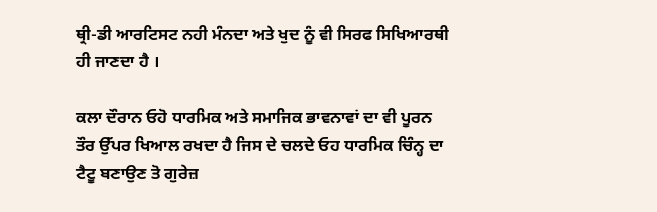ਥ੍ਰੀ-ਡੀ ਆਰਟਿਸਟ ਨਹੀ ਮੰਨਦਾ ਅਤੇ ਖੁਦ ਨੂੰ ਵੀ ਸਿਰਫ ਸਿਖਿਆਰਥੀ ਹੀ ਜਾਣਦਾ ਹੈ ।

ਕਲਾ ਦੌਰਾਨ ਓਹੋ ਧਾਰਮਿਕ ਅਤੇ ਸਮਾਜਿਕ ਭਾਵਨਾਵਾਂ ਦਾ ਵੀ ਪੂਰਨ ਤੌਰ ਉੱਪਰ ਖਿਆਲ ਰਖਦਾ ਹੈ ਜਿਸ ਦੇ ਚਲਦੇ ਓਹ ਧਾਰਮਿਕ ਚਿੰਨ੍ਹ ਦਾ ਟੈਟੂ ਬਣਾਉਣ ਤੋ ਗੁਰੇਜ਼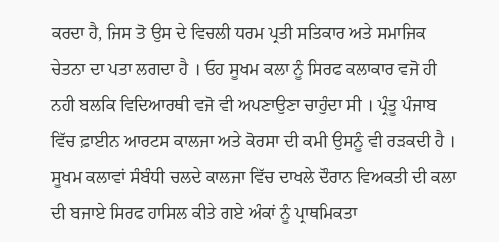ਕਰਦਾ ਹੈ, ਜਿਸ ਤੋ ਉਸ ਦੇ ਵਿਚਲੀ ਧਰਮ ਪ੍ਰਤੀ ਸਤਿਕਾਰ ਅਤੇ ਸਮਾਜਿਕ ਚੇਤਨਾ ਦਾ ਪਤਾ ਲਗਦਾ ਹੈ । ਓਹ ਸੂਖਮ ਕਲਾ ਨੂੰ ਸਿਰਫ ਕਲਾਕਾਰ ਵਜੋ ਹੀ ਨਹੀ ਬਲਕਿ ਵਿਦਿਆਰਥੀ ਵਜੋ ਵੀ ਅਪਣਾਉਣਾ ਚਾਹੁੰਦਾ ਸੀ । ਪ੍ਰੰਤੂ ਪੰਜਾਬ ਵਿੱਚ ਫ਼ਾਈਨ ਆਰਟਸ ਕਾਲਜਾ ਅਤੇ ਕੋਰਸਾ ਦੀ ਕਮੀ ਉਸਨੂੰ ਵੀ ਰੜਕਦੀ ਹੈ । ਸੂਖਮ ਕਲਾਵਾਂ ਸੰਬੰਧੀ ਚਲਦੇ ਕਾਲਜਾ ਵਿੱਚ ਦਾਖਲੇ ਦੌਰਾਨ ਵਿਅਕਤੀ ਦੀ ਕਲਾ ਦੀ ਬਜਾਏ ਸਿਰਫ ਹਾਸਿਲ ਕੀਤੇ ਗਏ ਅੰਕਾਂ ਨੂੰ ਪ੍ਰਾਥਮਿਕਤਾ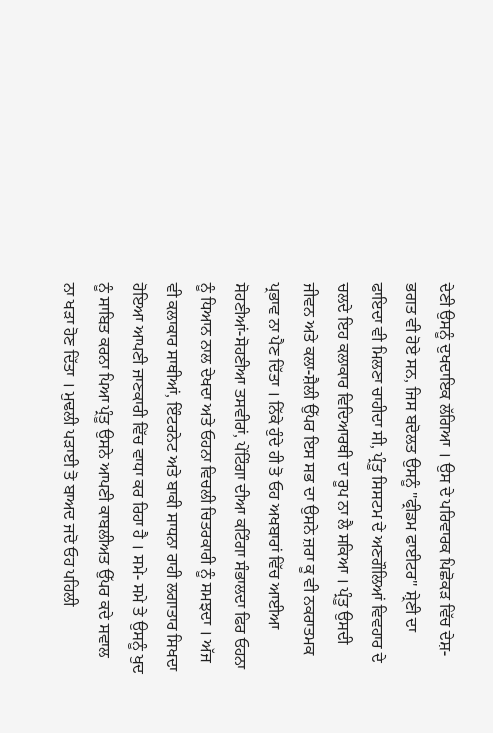ਦੇਣੀ ਉਸਨੂੰ ਦੁਖਦਾਇਕ ਲੱਗਿਆ । ਉਸ ਦੇ ਪਰਿਵਾਰਕ ਪਿਛੋਕੜ ਵਿੱਚ ਦੇਸ਼-ਭਗਤ ਵੀ ਹੋਏ ਸਨ, ਜਿਸ ਬਦੋਲਤ ਉਸਨੂੰ "ਫ੍ਰੀਡਮ ਫਾਈਟਰ" ਸ਼੍ਰੇਣੀ ਦਾ ਫਾਇਦਾ ਵੀ ਮਿਲਣਾ ਚਾਹੀਦਾ ਸੀ, ਪ੍ਰੰਤੂ ਸਿਸਟਮ ਦੇ ਅਣਗੌਲਿਆਂ ਵਿਵਹਾਰ ਦੇ ਚਲਦੇ ਇਹ ਕਲਾਕਾਰ ਵਿਦਿਆਰਥੀ ਦਾ ਰੂਪ ਨਾ ਲੈ ਸਕਿਆ । ਪ੍ਰੰਤੂ ਉਸਦੀ ਜੀਵਨ ਅਤੇ ਕਲਾ-ਸ਼ੈਲੀ ਉੱਪਰ ਇਸ ਸਭ ਦਾ ਉਸਨੇ ਜ਼ਰਾ ਕੂ ਵੀ ਨਕਰਾਤਮਕ ਪ੍ਰਭਾਵ ਨਾ ਪੈਣ ਦਿੱਤਾ । ਨਿੱਕੇ ਹੁੰਦੇ ਹੀ ਤੋ ਓਹ ਅਖਬਾਰਾਂ ਵਿੱਚ ਆਈਆ ਸੋਹਣੀਆਂ-ਸੋਹਣੀਆ ਤਸਵੀਰਾਂ, ਪੇਂਟਿੰਗਾ ਦੀਆ ਕਟਿੰਗਾ ਸੰਭਾਲਦਾ ਫਿਰ ਓਹਨਾ ਨੂੰ ਧਿਆਨ ਨਾਲ ਦੇਖਦਾ ਅਤੇ ਓਹਨਾ ਵਿਚਲੀ ਚਿਤਰਕਾਰੀ ਨੂੰ ਸਮਝਦਾ । ਅੱਜ ਵੀ ਕਲਾਕਾਰ ਸਾਥੀਆਂ, ਇੰਟਰਨੇਟ ਅਤੇ ਬਾਕੀ ਸਾਧਨਾ ਰਾਹੀ ਲਗਾਤਾਰ ਸਿਖਦਾ ਹੋਇਆ ਆਪਣੀ ਜਾਣਕਾਰੀ ਵਿੱਚ ਵਾਧਾ ਕਰ ਰਿਹਾ ਹੈ । ਸਮੇ- ਸਮੇ ਤੇ ਉਸਨੂੰ ਖੁਦ ਨੂੰ ਸਾਬਿਤ ਕਰਨਾ ਪਿਆ ਪ੍ਰੰਤੂ ਉਸਨੇ ਆਪਣੀ ਕਾਬਲੀਅਤ ਉੱਪਰ ਕਦੇ ਸਵਾਲ ਨਾ ਖੜਾ ਹੋਣ ਦਿੱਤਾ । ਮੁਢਲੀ ਪੜਾਈ ਤੋ ਬਾਅਦ ਜਦੋ ਓਹ ਪਹਿਲੀ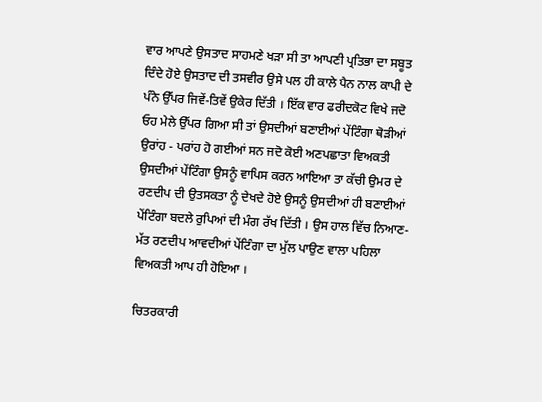ਵਾਰ ਆਪਣੇ ਉਸਤਾਦ ਸਾਹਮਣੇ ਖੜਾ ਸੀ ਤਾ ਆਪਣੀ ਪ੍ਰਤਿਭਾ ਦਾ ਸਬੂਤ ਦਿੰਦੇ ਹੋਏ ਉਸਤਾਦ ਦੀ ਤਸਵੀਰ ਉਸੇ ਪਲ ਹੀ ਕਾਲੇ ਪੈਨ ਨਾਲ ਕਾਪੀ ਦੇ ਪੰਨੇ ਉੱਪਰ ਜਿਵੇਂ-ਤਿਵੇਂ ਉਕੇਰ ਦਿੱਤੀ । ਇੱਕ ਵਾਰ ਫਰੀਦਕੋਟ ਵਿਖੇ ਜਦੋ ਓਹ ਮੇਲੇ ਉੱਪਰ ਗਿਆ ਸੀ ਤਾਂ ਉਸਦੀਆਂ ਬਣਾਈਆਂ ਪੇਂਟਿੰਗਾ ਥੋੜੀਆਂ ਉਰਾਂਹ - ਪਰਾਂਹ ਹੋ ਗਈਆਂ ਸਨ ਜਦੋ ਕੋਈ ਅਣਪਛਾਤਾ ਵਿਅਕਤੀ ਉਸਦੀਆਂ ਪੇਂਟਿੰਗਾ ਉਸਨੂੰ ਵਾਪਿਸ ਕਰਨ ਆਇਆ ਤਾ ਕੱਚੀ ਉਮਰ ਦੇ ਰਣਦੀਪ ਦੀ ਉਤਸਕਤਾ ਨੂੰ ਦੇਖਦੇ ਹੋਏ ਉਸਨੂੰ ਉਸਦੀਆਂ ਹੀ ਬਣਾਈਆਂ ਪੇਂਟਿੰਗਾ ਬਦਲੇ ਰੁਪਿਆਂ ਦੀ ਮੰਗ ਰੱਖ ਦਿੱਤੀ । ਉਸ ਹਾਲ ਵਿੱਚ ਨਿਆਣ-ਮੱਤ ਰਣਦੀਪ ਆਵਦੀਆਂ ਪੇਂਟਿੰਗਾ ਦਾ ਮੁੱਲ ਪਾਉਣ ਵਾਲਾ ਪਹਿਲਾ ਵਿਅਕਤੀ ਆਪ ਹੀ ਹੋਇਆ ।

ਚਿਤਰਕਾਰੀ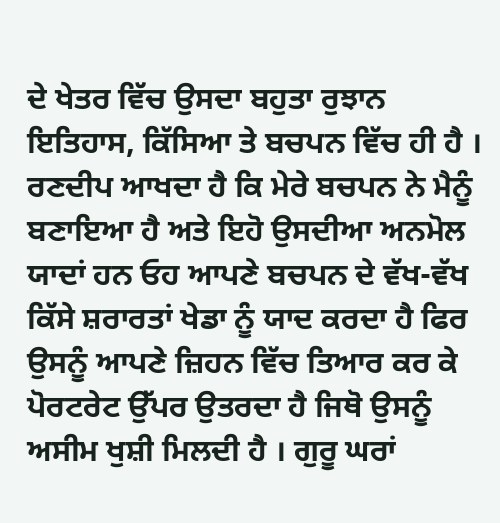ਦੇ ਖੇਤਰ ਵਿੱਚ ਉਸਦਾ ਬਹੁਤਾ ਰੁਝਾਨ ਇਤਿਹਾਸ, ਕਿੱਸਿਆ ਤੇ ਬਚਪਨ ਵਿੱਚ ਹੀ ਹੈ । ਰਣਦੀਪ ਆਖਦਾ ਹੈ ਕਿ ਮੇਰੇ ਬਚਪਨ ਨੇ ਮੈਨੂੰ ਬਣਾਇਆ ਹੈ ਅਤੇ ਇਹੋ ਉਸਦੀਆ ਅਨਮੋਲ ਯਾਦਾਂ ਹਨ ਓਹ ਆਪਣੇ ਬਚਪਨ ਦੇ ਵੱਖ-ਵੱਖ ਕਿੱਸੇ ਸ਼ਰਾਰਤਾਂ ਖੇਡਾ ਨੂੰ ਯਾਦ ਕਰਦਾ ਹੈ ਫਿਰ ਉਸਨੂੰ ਆਪਣੇ ਜ਼ਿਹਨ ਵਿੱਚ ਤਿਆਰ ਕਰ ਕੇ ਪੋਰਟਰੇਟ ਉੱਪਰ ਉਤਰਦਾ ਹੈ ਜਿਥੋ ਉਸਨੂੰ ਅਸੀਮ ਖੁਸ਼ੀ ਮਿਲਦੀ ਹੈ । ਗੁਰੂ ਘਰਾਂ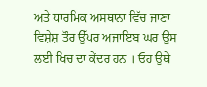ਅਤੇ ਧਾਰਮਿਕ ਅਸਥਾਨਾ ਵਿੱਚ ਜਾਣਾ ਵਿਸ਼ੇਸ਼ ਤੌਰ ਉੱਪਰ ਅਜਾਇਬ ਘਰ ਉਸ ਲਈ ਖਿਚ ਦਾ ਕੇਂਦਰ ਹਨ । ਓਹ ਉਥੇ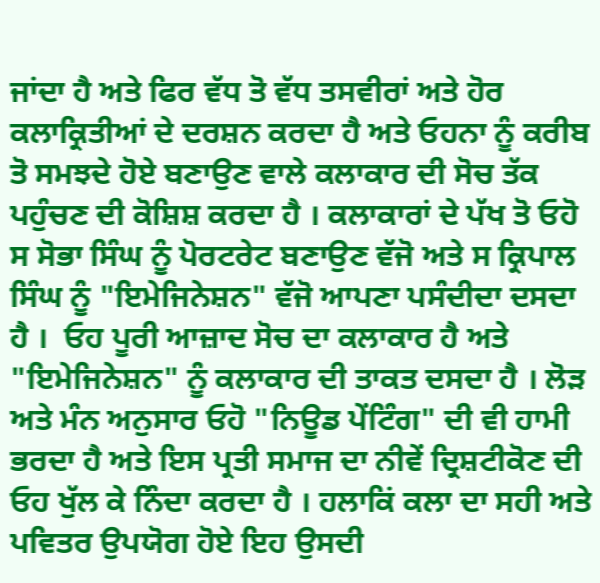ਜਾਂਦਾ ਹੈ ਅਤੇ ਫਿਰ ਵੱਧ ਤੋ ਵੱਧ ਤਸਵੀਰਾਂ ਅਤੇ ਹੋਰ ਕਲਾਕ੍ਰਿਤੀਆਂ ਦੇ ਦਰਸ਼ਨ ਕਰਦਾ ਹੈ ਅਤੇ ਓਹਨਾ ਨੂੰ ਕਰੀਬ ਤੋ ਸਮਝਦੇ ਹੋਏ ਬਣਾਉਣ ਵਾਲੇ ਕਲਾਕਾਰ ਦੀ ਸੋਚ ਤੱਕ ਪਹੁੰਚਣ ਦੀ ਕੋਸ਼ਿਸ਼ ਕਰਦਾ ਹੈ । ਕਲਾਕਾਰਾਂ ਦੇ ਪੱਖ ਤੋ ਓਹੋ ਸ ਸੋਭਾ ਸਿੰਘ ਨੂੰ ਪੋਰਟਰੇਟ ਬਣਾਉਣ ਵੱਜੋ ਅਤੇ ਸ ਕ੍ਰਿਪਾਲ ਸਿੰਘ ਨੂੰ "ਇਮੇਜਿਨੇਸ਼ਨ" ਵੱਜੋ ਆਪਣਾ ਪਸੰਦੀਦਾ ਦਸਦਾ ਹੈ ।  ਓਹ ਪੂਰੀ ਆਜ਼ਾਦ ਸੋਚ ਦਾ ਕਲਾਕਾਰ ਹੈ ਅਤੇ "ਇਮੇਜਿਨੇਸ਼ਨ" ਨੂੰ ਕਲਾਕਾਰ ਦੀ ਤਾਕਤ ਦਸਦਾ ਹੈ । ਲੋੜ ਅਤੇ ਮੰਨ ਅਨੁਸਾਰ ਓਹੋ "ਨਿਊਡ ਪੇਂਟਿੰਗ" ਦੀ ਵੀ ਹਾਮੀ ਭਰਦਾ ਹੈ ਅਤੇ ਇਸ ਪ੍ਰਤੀ ਸਮਾਜ ਦਾ ਨੀਵੇਂ ਦ੍ਰਿਸ਼ਟੀਕੋਣ ਦੀ ਓਹ ਖੁੱਲ ਕੇ ਨਿੰਦਾ ਕਰਦਾ ਹੈ । ਹਲਾਕਿਂ ਕਲਾ ਦਾ ਸਹੀ ਅਤੇ ਪਵਿਤਰ ਉਪਯੋਗ ਹੋਏ ਇਹ ਉਸਦੀ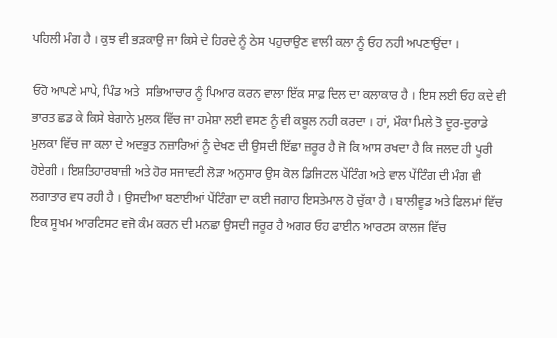ਪਹਿਲੀ ਮੰਗ ਹੈ । ਕੁਝ ਵੀ ਭੜਕਾਉ ਜਾ ਕਿਸੇ ਦੇ ਹਿਰਦੇ ਨੂੰ ਠੇਸ ਪਹੁਚਾਉਣ ਵਾਲੀ ਕਲਾ ਨੂੰ ਓਹ ਨਹੀ ਅਪਣਾਉਂਦਾ ।

ਓਹੋ ਆਪਣੇ ਮਾਪੇ, ਪਿੰਡ ਅਤੇ  ਸਭਿਆਚਾਰ ਨੂੰ ਪਿਆਰ ਕਰਨ ਵਾਲਾ ਇੱਕ ਸਾਫ਼ ਦਿਲ ਦਾ ਕਲਾਕਾਰ ਹੈ । ਇਸ ਲਈ ਓਹ ਕਦੇ ਵੀ ਭਾਰਤ ਛਡ ਕੇ ਕਿਸੇ ਬੇਗਾਨੇ ਮੁਲਕ ਵਿੱਚ ਜਾ ਹਮੇਸ਼ਾ ਲਈ ਵਸਣ ਨੂੰ ਵੀ ਕਬੂਲ ਨਹੀ ਕਰਦਾ । ਹਾਂ, ਮੌਕਾ ਮਿਲੇ ਤੋ ਦੂਰ-ਦੁਰਾਡੇ ਮੁਲਕਾ ਵਿੱਚ ਜਾ ਕਲਾ ਦੇ ਅਦਭੁਤ ਨਜ਼ਾਰਿਆਂ ਨੂੰ ਦੇਖਣ ਦੀ ਉਸਦੀ ਇੱਛਾ ਜ਼ਰੂਰ ਹੈ ਜੋ ਕਿ ਆਸ ਰਖਦਾ ਹੈ ਕਿ ਜਲਦ ਹੀ ਪੂਰੀ ਹੋਏਗੀ । ਇਸ਼ਤਿਹਾਰਬਾਜ਼ੀ ਅਤੇ ਹੋਰ ਸਜਾਵਟੀ ਲੋੜਾ ਅਨੁਸਾਰ ਉਸ ਕੋਲ ਡਿਜਿਟਲ ਪੇਂਟਿੰਗ ਅਤੇ ਵਾਲ ਪੇਂਟਿੰਗ ਦੀ ਮੰਗ ਵੀ ਲਗਾਤਾਰ ਵਧ ਰਹੀ ਹੈ । ਉਸਦੀਆ ਬਣਾਈਆਂ ਪੇਂਟਿੰਗਾ ਦਾ ਕਈ ਜਗਾਹ ਇਸਤੇਮਾਲ ਹੋ ਚੁੱਕਾ ਹੈ । ਬਾਲੀਵੂਡ ਅਤੇ ਫਿਲਮਾਂ ਵਿੱਚ ਇਕ ਸੂਖਮ ਆਰਟਿਸਟ ਵਜੋ ਕੰਮ ਕਰਨ ਦੀ ਮਨਛਾ ਉਸਦੀ ਜਰੂਰ ਹੈ ਅਗਰ ਓਹ ਫਾਈਨ ਆਰਟਸ ਕਾਲਜ ਵਿੱਚ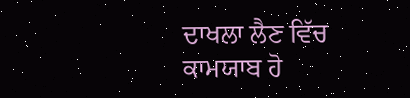ਦਾਖਲਾ ਲੈਣ ਵਿੱਚ ਕਾਮਯਾਬ ਹੋ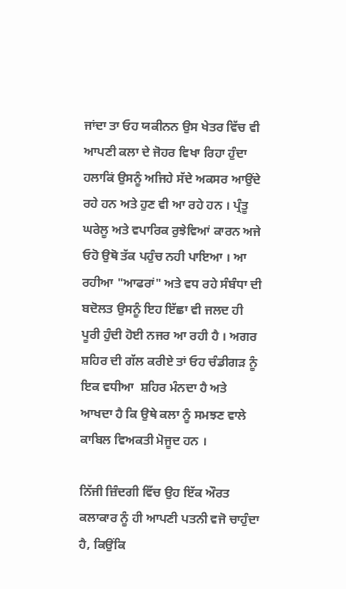ਜਾਂਦਾ ਤਾ ਓਹ ਯਕੀਨਨ ਉਸ ਖੇਤਰ ਵਿੱਚ ਵੀ ਆਪਣੀ ਕਲਾ ਦੇ ਜੋਹਰ ਵਿਖਾ ਰਿਹਾ ਹੁੰਦਾ ਹਲਾਕਿਂ ਉਸਨੂੰ ਅਜਿਹੇ ਸੱਦੇ ਅਕਸਰ ਆਉਂਦੇ ਰਹੇ ਹਨ ਅਤੇ ਹੁਣ ਵੀ ਆ ਰਹੇ ਹਨ । ਪ੍ਰੰਤੂ ਘਰੇਲੂ ਅਤੇ ਵਪਾਰਿਕ ਰੁਝੇਵਿਆਂ ਕਾਰਨ ਅਜੇ ਓਹੋ ਉਥੋ ਤੱਕ ਪਹੁੰਚ ਨਹੀ ਪਾਇਆ । ਆ ਰਹੀਆ "ਆਫਰਾਂ" ਅਤੇ ਵਧ ਰਹੇ ਸੰਬੰਧਾ ਦੀ ਬਦੋਲਤ ਉਸਨੂੰ ਇਹ ਇੱਛਾ ਵੀ ਜਲਦ ਹੀ ਪੂਰੀ ਹੁੰਦੀ ਹੋਈ ਨਜਰ ਆ ਰਹੀ ਹੈ । ਅਗਰ ਸ਼ਹਿਰ ਦੀ ਗੱਲ ਕਰੀਏ ਤਾਂ ਓਹ ਚੰਡੀਗੜ ਨੂੰ ਇਕ ਵਧੀਆ  ਸ਼ਹਿਰ ਮੰਨਦਾ ਹੈ ਅਤੇ ਆਖਦਾ ਹੈ ਕਿ ਉਥੇ ਕਲਾ ਨੂੰ ਸਮਝਣ ਵਾਲੇ ਕਾਬਿਲ ਵਿਅਕਤੀ ਮੋਜੂਦ ਹਨ ।

ਨਿੱਜੀ ਜ਼ਿੰਦਗੀ ਵਿੱਚ ਉਹ ਇੱਕ ਔਰਤ ਕਲਾਕਾਰ ਨੂੰ ਹੀ ਆਪਣੀ ਪਤਨੀ ਵਜੋ ਚਾਹੁੰਦਾ ਹੈ, ਕਿਉਂਕਿ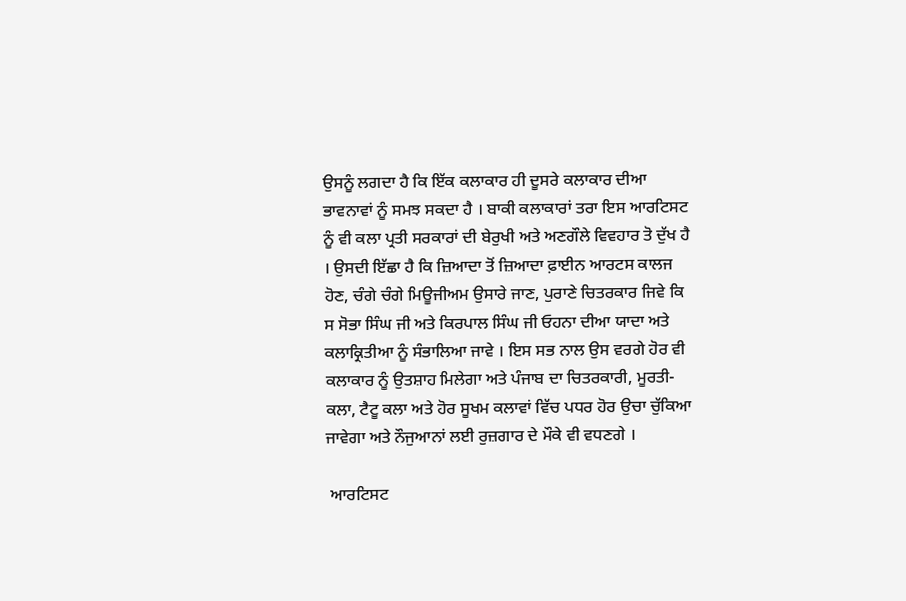ਉਸਨੂੰ ਲਗਦਾ ਹੈ ਕਿ ਇੱਕ ਕਲਾਕਾਰ ਹੀ ਦੂਸਰੇ ਕਲਾਕਾਰ ਦੀਆ ਭਾਵਨਾਵਾਂ ਨੂੰ ਸਮਝ ਸਕਦਾ ਹੈ । ਬਾਕੀ ਕਲਾਕਾਰਾਂ ਤਰਾ ਇਸ ਆਰਟਿਸਟ ਨੂੰ ਵੀ ਕਲਾ ਪ੍ਰਤੀ ਸਰਕਾਰਾਂ ਦੀ ਬੇਰੁਖੀ ਅਤੇ ਅਣਗੌਲੇ ਵਿਵਹਾਰ ਤੋ ਦੁੱਖ ਹੈ । ਉਸਦੀ ਇੱਛਾ ਹੈ ਕਿ ਜ਼ਿਆਦਾ ਤੋਂ ਜ਼ਿਆਦਾ ਫ਼ਾਈਨ ਆਰਟਸ ਕਾਲਜ ਹੋਣ, ਚੰਗੇ ਚੰਗੇ ਮਿਊਜੀਅਮ ਉਸਾਰੇ ਜਾਣ, ਪੁਰਾਣੇ ਚਿਤਰਕਾਰ ਜਿਵੇ ਕਿ ਸ ਸੋਭਾ ਸਿੰਘ ਜੀ ਅਤੇ ਕਿਰਪਾਲ ਸਿੰਘ ਜੀ ਓਹਨਾ ਦੀਆ ਯਾਦਾ ਅਤੇ ਕਲਾਕ੍ਰਿਤੀਆ ਨੂੰ ਸੰਭਾਲਿਆ ਜਾਵੇ । ਇਸ ਸਭ ਨਾਲ ਉਸ ਵਰਗੇ ਹੋਰ ਵੀ ਕਲਾਕਾਰ ਨੂੰ ਉਤਸ਼ਾਹ ਮਿਲੇਗਾ ਅਤੇ ਪੰਜਾਬ ਦਾ ਚਿਤਰਕਾਰੀ, ਮੂਰਤੀ-ਕਲਾ, ਟੈਟੂ ਕਲਾ ਅਤੇ ਹੋਰ ਸੂਖਮ ਕਲਾਵਾਂ ਵਿੱਚ ਪਧਰ ਹੋਰ ਉਚਾ ਚੁੱਕਿਆ ਜਾਵੇਗਾ ਅਤੇ ਨੌਜੁਆਨਾਂ ਲਈ ਰੁਜ਼ਗਾਰ ਦੇ ਮੌਕੇ ਵੀ ਵਧਣਗੇ ।

 ਆਰਟਿਸਟ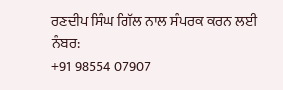ਰਣਦੀਪ ਸਿੰਘ ਗਿੱਲ ਨਾਲ ਸੰਪਰਕ ਕਰਨ ਲਈ ਨੰਬਰ:
+91 98554 07907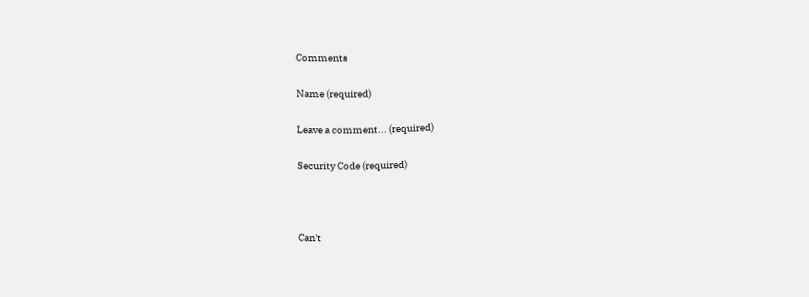Comments

Name (required)

Leave a comment... (required)

Security Code (required)



Can't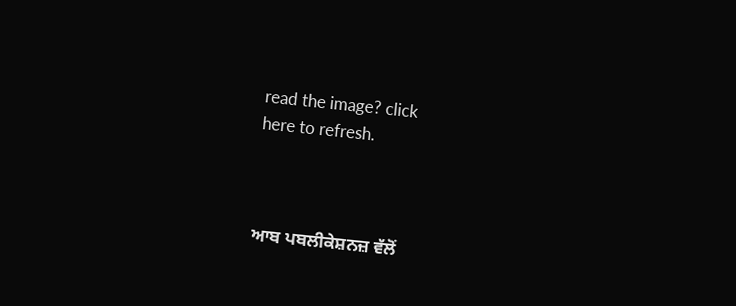read the image? click
here to refresh.



ਆਬ ਪਬਲੀਕੇਸ਼ਨਜ਼ ਵੱਲੋਂ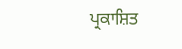ਪ੍ਰਕਾਸ਼ਿਤ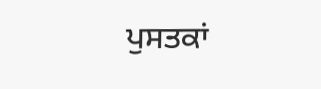ਪੁਸਤਕਾਂ